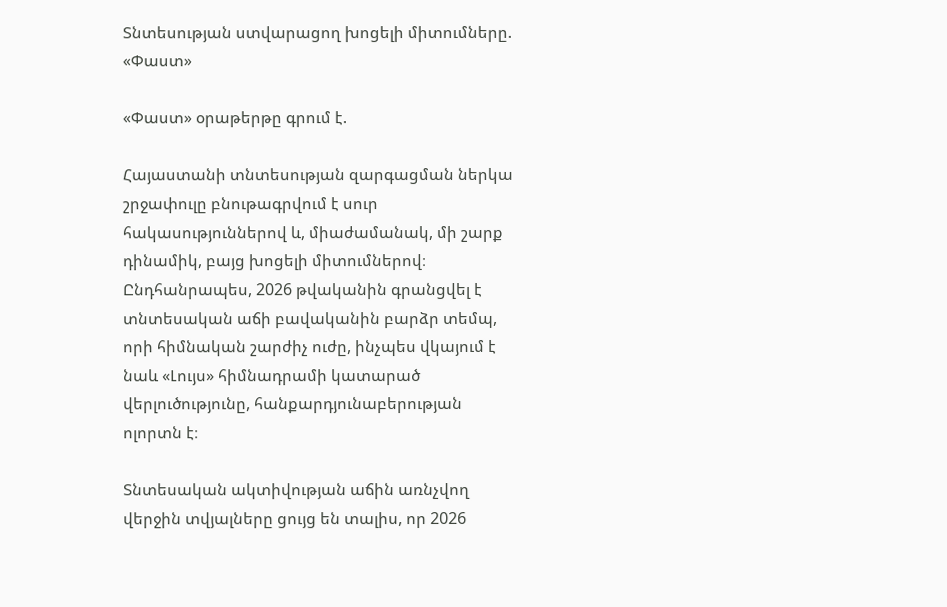Տնտեսության ստվարացող խոցելի միտումները. «Փաստ»

«Փաստ» օրաթերթը գրում է.

Հայաստանի տնտեսության զարգացման ներկա շրջափուլը բնութագրվում է սուր հակասություններով և, միաժամանակ, մի շարք դինամիկ, բայց խոցելի միտումներով։ Ընդհանրապես, 2026 թվականին գրանցվել է տնտեսական աճի բավականին բարձր տեմպ, որի հիմնական շարժիչ ուժը, ինչպես վկայում է նաև «Լույս» հիմնադրամի կատարած վերլուծությունը, հանքարդյունաբերության ոլորտն է։

Տնտեսական ակտիվության աճին առնչվող վերջին տվյալները ցույց են տալիս, որ 2026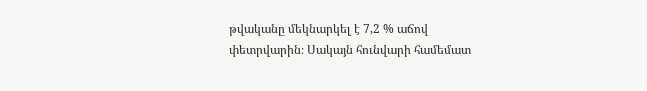թվականը մեկնարկել է 7,2 % աճով փետրվարին։ Սակայն հունվարի համեմատ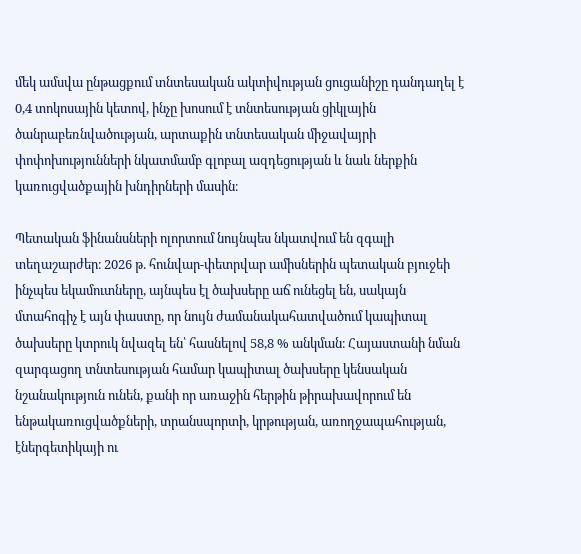մեկ ամսվա ընթացքում տնտեսական ակտիվության ցուցանիշը դանդաղել է 0,4 տոկոսային կետով, ինչը խոսում է տնտեսության ցիկլային ծանրաբեռնվածության, արտաքին տնտեսական միջավայրի փոփոխությունների նկատմամբ գլոբալ ազդեցության և նաև ներքին կառուցվածքային խնդիրների մասին։

Պետական ֆինանսների ոլորտում նույնպես նկատվում են զգալի տեղաշարժեր։ 2026 թ. հունվար-փետրվար ամիսներին պետական բյուջեի ինչպես եկամուտները, այնպես էլ ծախսերը աճ ունեցել են, սակայն մտահոգիչ է այն փաստը, որ նույն ժամանակահատվածում կապիտալ ծախսերը կտրուկ նվազել են՝ հասնելով 58,8 % անկման։ Հայաստանի նման զարգացող տնտեսության համար կապիտալ ծախսերը կենսական նշանակություն ունեն, քանի որ առաջին հերթին թիրախավորում են ենթակառուցվածքների, տրանսպորտի, կրթության, առողջապահության, էներգետիկայի ու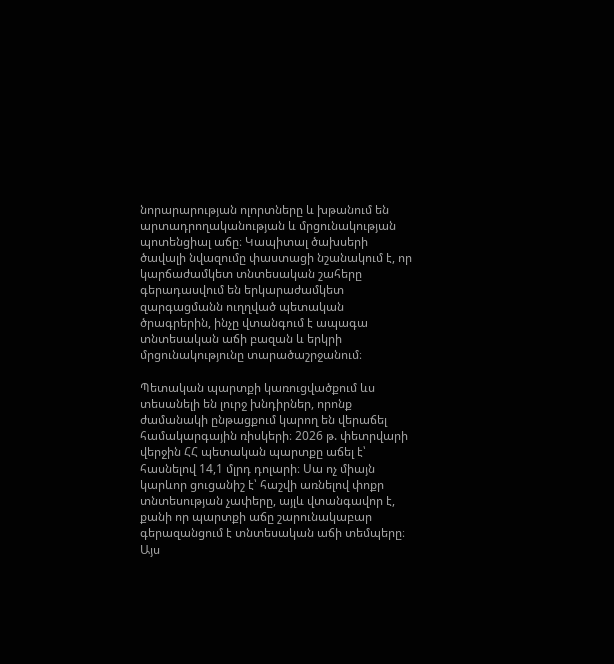նորարարության ոլորտները և խթանում են արտադրողականության և մրցունակության պոտենցիալ աճը։ Կապիտալ ծախսերի ծավալի նվազումը փաստացի նշանակում է, որ կարճաժամկետ տնտեսական շահերը գերադասվում են երկարաժամկետ զարգացմանն ուղղված պետական ծրագրերին, ինչը վտանգում է ապագա տնտեսական աճի բազան և երկրի մրցունակությունը տարածաշրջանում։

Պետական պարտքի կառուցվածքում ևս տեսանելի են լուրջ խնդիրներ, որոնք ժամանակի ընթացքում կարող են վերաճել համակարգային ռիսկերի։ 2026 թ. փետրվարի վերջին ՀՀ պետական պարտքը աճել է՝ հասնելով 14,1 մլրդ դոլարի։ Սա ոչ միայն կարևոր ցուցանիշ է՝ հաշվի առնելով փոքր տնտեսության չափերը, այլև վտանգավոր է, քանի որ պարտքի աճը շարունակաբար գերազանցում է տնտեսական աճի տեմպերը։ Այս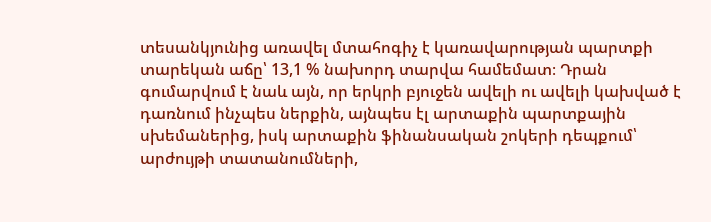տեսանկյունից առավել մտահոգիչ է կառավարության պարտքի տարեկան աճը՝ 13,1 % նախորդ տարվա համեմատ։ Դրան գումարվում է նաև այն, որ երկրի բյուջեն ավելի ու ավելի կախված է դառնում ինչպես ներքին, այնպես էլ արտաքին պարտքային սխեմաներից, իսկ արտաքին ֆինանսական շոկերի դեպքում՝ արժույթի տատանումների,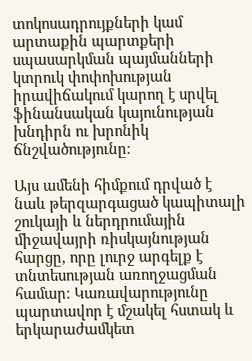տոկոսադրույքների կամ արտաքին պարտքերի սպասարկման պայմանների կտրուկ փոփոխության իրավիճակում կարող է սրվել ֆինանսական կայունության խնդիրն ու խրոնիկ ճնշվածությունը։

Այս ամենի հիմքում դրված է նաև թերզարգացած կապիտալի շուկայի և ներդրումային միջավայրի ռիսկայնության հարցը, որը լուրջ արգելք է տնտեսության առողջացման համար։ Կառավարությունը պարտավոր է մշակել հստակ և երկարաժամկետ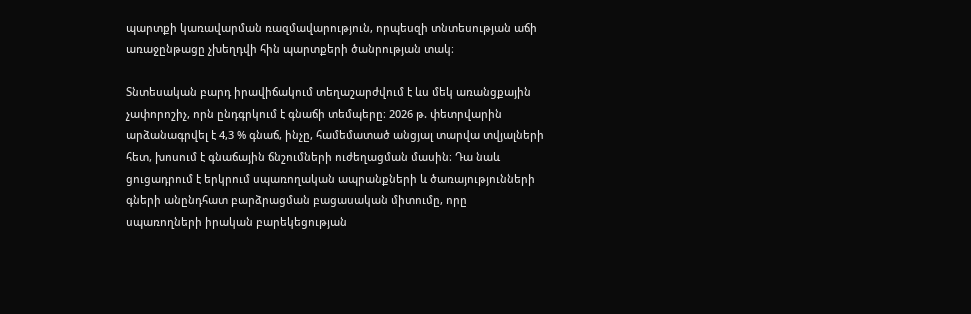պարտքի կառավարման ռազմավարություն, որպեսզի տնտեսության աճի առաջընթացը չխեղդվի հին պարտքերի ծանրության տակ։

Տնտեսական բարդ իրավիճակում տեղաշարժվում է ևս մեկ առանցքային չափորոշիչ, որն ընդգրկում է գնաճի տեմպերը։ 2026 թ. փետրվարին արձանագրվել է 4,3 % գնաճ, ինչը, համեմատած անցյալ տարվա տվյալների հետ, խոսում է գնաճային ճնշումների ուժեղացման մասին։ Դա նաև ցուցադրում է երկրում սպառողական ապրանքների և ծառայությունների գների անընդհատ բարձրացման բացասական միտումը, որը սպառողների իրական բարեկեցության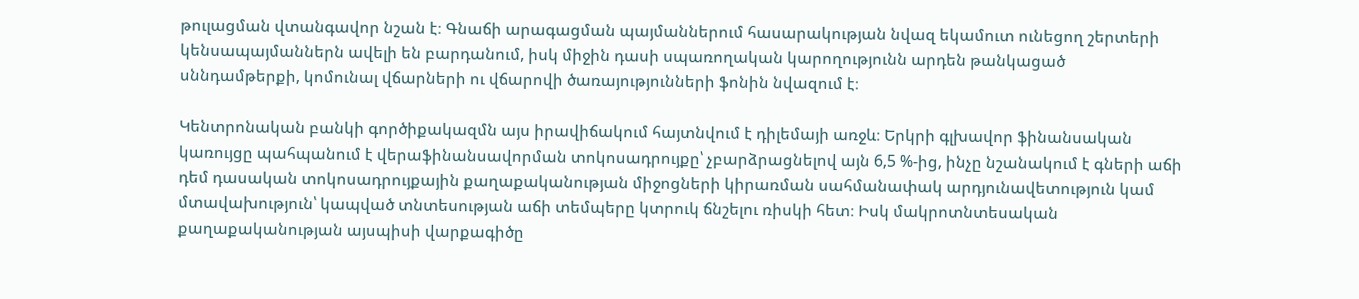թուլացման վտանգավոր նշան է։ Գնաճի արագացման պայմաններում հասարակության նվազ եկամուտ ունեցող շերտերի կենսապայմաններն ավելի են բարդանում, իսկ միջին դասի սպառողական կարողությունն արդեն թանկացած սննդամթերքի, կոմունալ վճարների ու վճարովի ծառայությունների ֆոնին նվազում է։

Կենտրոնական բանկի գործիքակազմն այս իրավիճակում հայտնվում է դիլեմայի առջև։ Երկրի գլխավոր ֆինանսական կառույցը պահպանում է վերաֆինանսավորման տոկոսադրույքը՝ չբարձրացնելով այն 6,5 %-ից, ինչը նշանակում է գների աճի դեմ դասական տոկոսադրույքային քաղաքականության միջոցների կիրառման սահմանափակ արդյունավետություն կամ մտավախություն՝ կապված տնտեսության աճի տեմպերը կտրուկ ճնշելու ռիսկի հետ։ Իսկ մակրոտնտեսական քաղաքականության այսպիսի վարքագիծը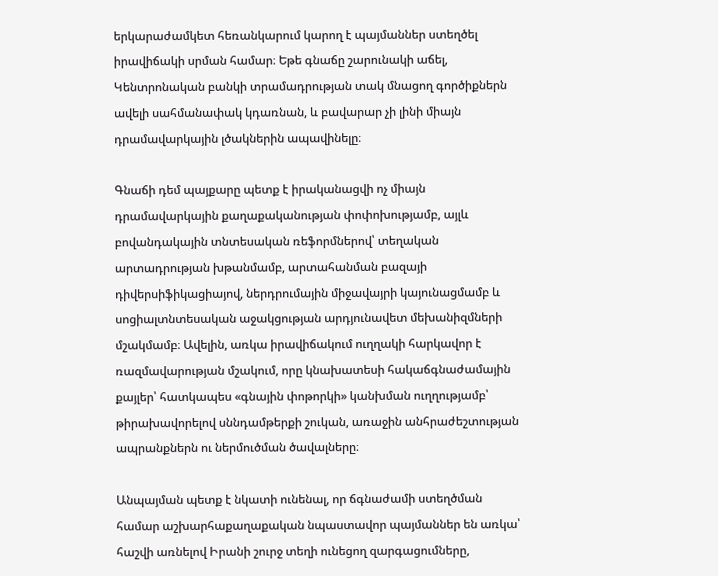երկարաժամկետ հեռանկարում կարող է պայմաններ ստեղծել իրավիճակի սրման համար։ Եթե գնաճը շարունակի աճել, Կենտրոնական բանկի տրամադրության տակ մնացող գործիքներն ավելի սահմանափակ կդառնան, և բավարար չի լինի միայն դրամավարկային լծակներին ապավինելը։

Գնաճի դեմ պայքարը պետք է իրականացվի ոչ միայն դրամավարկային քաղաքականության փոփոխությամբ, այլև բովանդակային տնտեսական ռեֆորմներով՝ տեղական արտադրության խթանմամբ, արտահանման բազայի դիվերսիֆիկացիայով, ներդրումային միջավայրի կայունացմամբ և սոցիալտնտեսական աջակցության արդյունավետ մեխանիզմների մշակմամբ։ Ավելին, առկա իրավիճակում ուղղակի հարկավոր է ռազմավարության մշակում, որը կնախատեսի հակաճգնաժամային քայլեր՝ հատկապես «գնային փոթորկի» կանխման ուղղությամբ՝ թիրախավորելով սննդամթերքի շուկան, առաջին անհրաժեշտության ապրանքներն ու ներմուծման ծավալները։

Անպայման պետք է նկատի ունենալ, որ ճգնաժամի ստեղծման համար աշխարհաքաղաքական նպաստավոր պայմաններ են առկա՝ հաշվի առնելով Իրանի շուրջ տեղի ունեցող զարգացումները,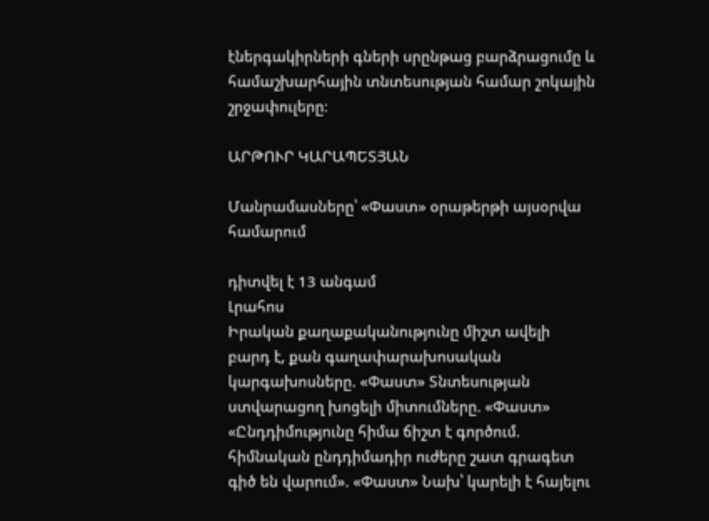էներգակիրների գների սրընթաց բարձրացումը և համաշխարհային տնտեսության համար շոկային շրջափուլերը։

ԱՐԹՈՒՐ ԿԱՐԱՊԵՏՅԱՆ

Մանրամասները՝ «Փաստ» օրաթերթի այսօրվա համարում

դիտվել է 13 անգամ
Լրահոս
Իրական քաղաքականությունը միշտ ավելի բարդ է, քան գաղափարախոսական կարգախոսները. «Փաստ» Տնտեսության ստվարացող խոցելի միտումները. «Փաստ» «Ընդդիմությունը հիմա ճիշտ է գործում. հիմնական ընդդիմադիր ուժերը շատ գրագետ գիծ են վարում». «Փաստ» Նախ՝ կարելի է հայելու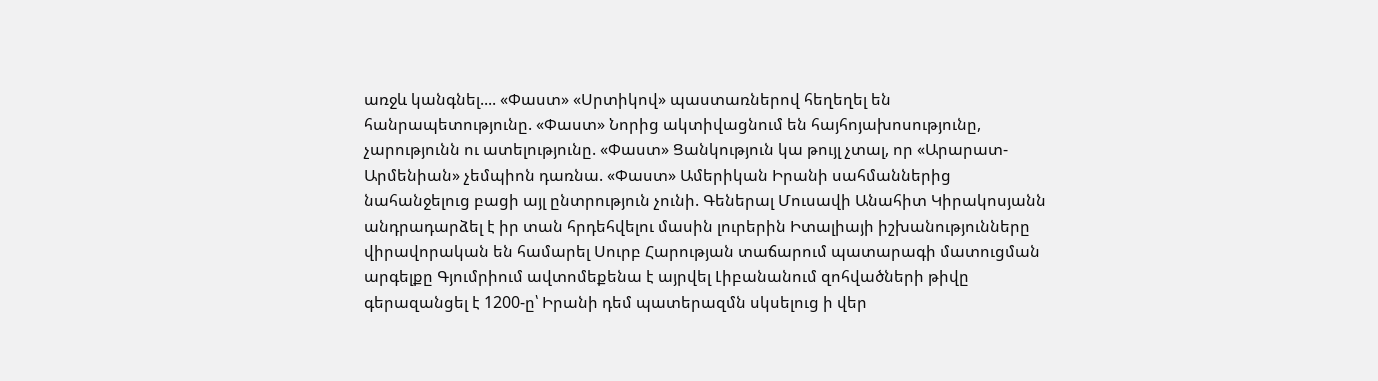առջև կանգնել.... «Փաստ» «Սրտիկով» պաստառներով հեղեղել են հանրապետությունը. «Փաստ» Նորից ակտիվացնում են հայհոյախոսությունը, չարությունն ու ատելությունը. «Փաստ» Ցանկություն կա թույլ չտալ, որ «Արարատ-Արմենիան» չեմպիոն դառնա. «Փաստ» Ամերիկան Իրանի սահմաններից նահանջելուց բացի այլ ընտրություն չունի. Գեներալ Մուսավի Անահիտ Կիրակոսյանն անդրադարձել է իր տան հրդեհվելու մասին լուրերին Իտալիայի իշխանությունները վիրավորական են համարել Սուրբ Հարության տաճարում պատարագի մատուցման արգելքը Գյումրիում ավտոմեքենա է այրվել Լիբանանում զոհվածների թիվը գերազանցել է 1200-ը՝ Իրանի դեմ պատերազմն սկսելուց ի վեր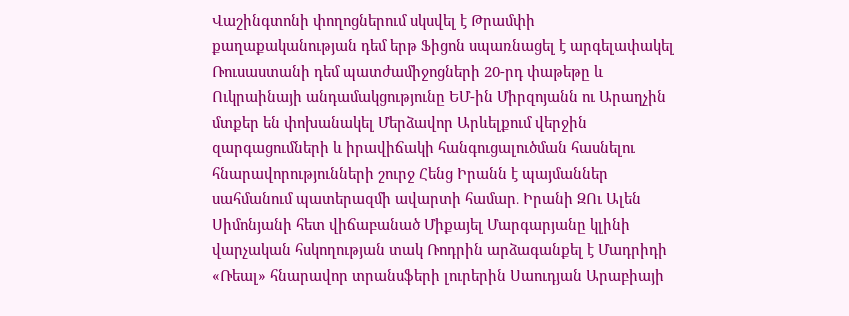Վաշինգտոնի փողոցներում սկսվել է Թրամփի քաղաքականության դեմ երթ Ֆիցոն սպառնացել է արգելափակել Ռուսաստանի դեմ պատժամիջոցների 20-րդ փաթեթը և Ուկրաինայի անդամակցությունը ԵՄ-ին Միրզոյանն ու Արաղչին մտքեր են փոխանակել Մերձավոր Արևելքում վերջին զարգացումների և իրավիճակի հանգուցալուծման հասնելու հնարավորությունների շուրջ Հենց Իրանն է պայմաններ սահմանում պատերազմի ավարտի համար․ Իրանի ԶՈւ Ալեն Սիմոնյանի հետ վիճաբանած Միքայել Մարգարյանը կլինի վարչական հսկողության տակ Ռոդրին արձագանքել է Մադրիդի «Ռեալ» հնարավոր տրանսֆերի լուրերին Սաուդյան Արաբիայի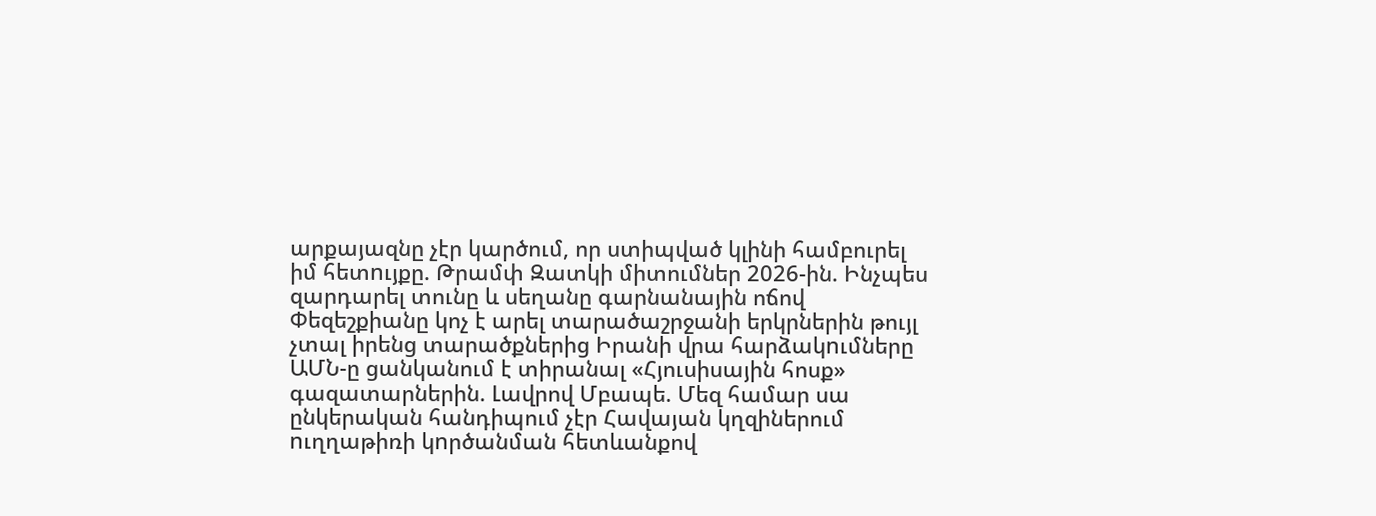արքայազնը չէր կարծում, որ ստիպված կլինի համբուրել իմ հետnւյքը. Թրամփ Զատկի միտումներ 2026-ին. Ինչպես զարդարել տունը և սեղանը գարնանային ոճով Փեզեշքիանը կոչ է արել տարածաշրջանի երկրներին թույլ չտալ իրենց տարածքներից Իրանի վրա հարձակnւմները ԱՄՆ-ը ցանկանում է տիրանալ «Հյուսիսային հոսք» գազատարներին. Լավրով Մբապե. Մեզ համար սա ընկերական հանդիպում չէր Հավայան կղզիներում nւղղաթիռի կnրծանման հետևանքով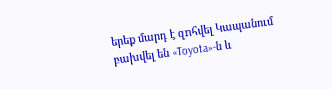երեք մարդ է զnհվել Կապանում բախվել են «Toyota»-ն և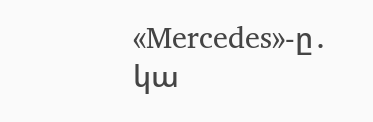«Mercedes»-ը․ կա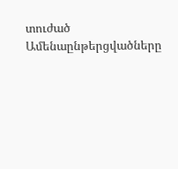տուժած
Ամենաընթերցվածները